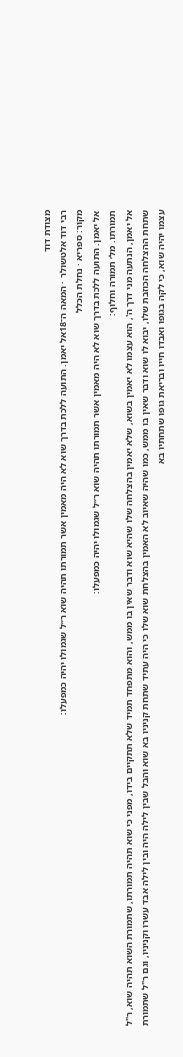מצודת דוד
רבי דוד אלטשולר · המאה ה־18אל יאמן. התועה ללכת בדרך שוא לא היה מאמין אשר תמורתו תהיה שוא ר״ל שגמולו יהיה כמפעלו:
מקור: ספריא · נחלת הכלל
אל יאמן. התועה ללכת בדרך שוא לא היה מאמין אשר תמורתו תהיה שוא ר״ל שגמולו יהיה כמפעלו:
תמורתו. מל׳ תמורה וחלוף:
אל יאמן, הנתעה מני דרך ה', הוא עצמו לא יאמין בשוא, שלא יאמין בהצלחה שלו שהיא שוא ודבר שאין בו ממש, והוא מתפחד תמיד שלא תתקיים בידו, מפני כי שוא תהיה תמורתו, שתמורת השוא תהיה שוא, ר"ל שתחת ההצלחה הכוזבת שלו, יבוא לו שוא ודבר שאין בו ממש, כמו שהיה שאיוב לא האמין בהצלחת שוא שלו כי היה עתיד שתחת קניניו בא שוא והבל שבין לילה היה ובין לילה אבד עשרו וקניניו, וגם ר"ל שתמורת עצמו יהיה שוא, כי לקה בגופו ואבדו חייו ובריאת גופו שתחתיו בא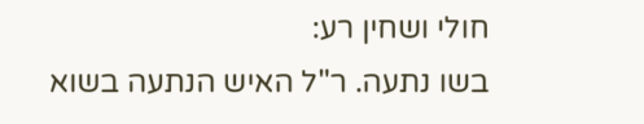חולי ושחין רע:
בשו נתעה. ר"ל האיש הנתעה בשוא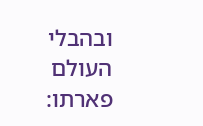ובהבלי העולם פארתו: